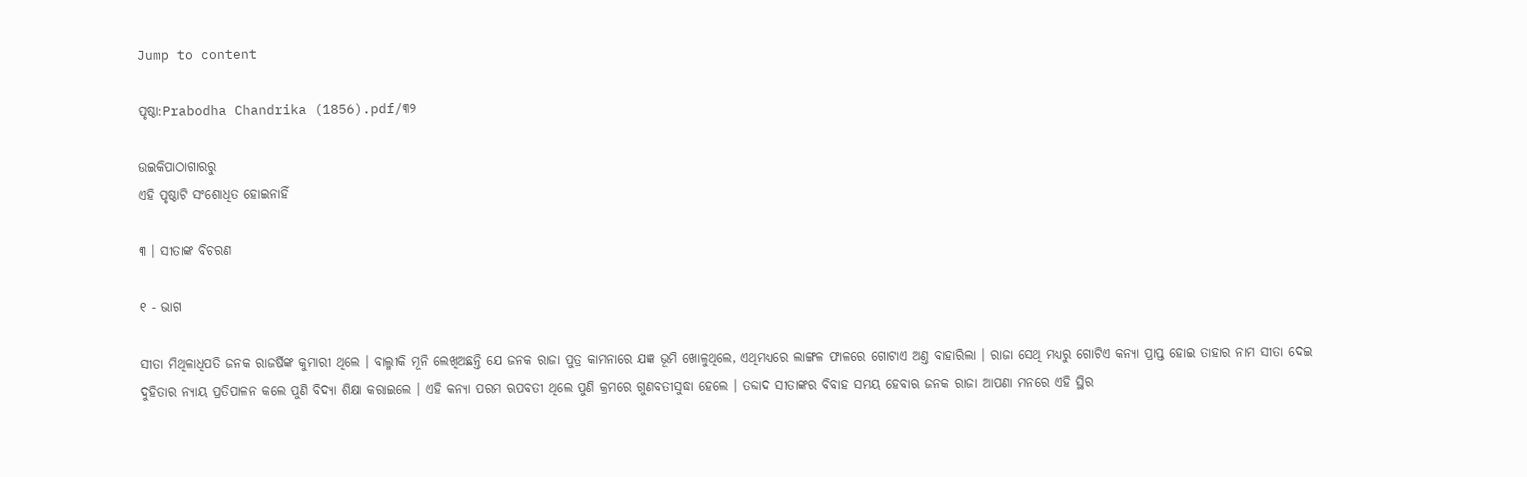Jump to content

ପୃଷ୍ଠା:Prabodha Chandrika (1856).pdf/୩୨

ଉଇକିପାଠାଗାର‌ରୁ
ଏହି ପୃଷ୍ଠାଟି ସଂଶୋଧିତ ହୋଇନାହିଁ

୩ । ସୀତାଙ୍କ ବିଚରଣ

୧ - ଭାଗ

ସୀତା ମିଥିଳାଧିପତି ଜନ‌କ ରାଜର୍ଷିଙ୍କ କୁମାରୀ ଥିଲେ । ବାଲ୍ମୀକି ମୂନି ଲେଖିଅଛନ୍ତି ଯେ ଜନ‌କ ରାଜା ପୁତ୍ର କାମନାରେ ଯଜ୍ଞ ଭୂମି ଖୋଳୁଥିଲେ, ଏଥିମଧ୍ୟରେ ଲାଙ୍ଗଳ ଫାଳରେ ଗୋଟାଏ ଅଣ୍ତ ବାହାରିଲା । ରାଜା ସେଥି ମଧ୍ୟରୁ ଗୋଟିଏ କନ୍ୟା ପ୍ରାପ୍ତ ହୋଇ ତାହାର ନାମ ସୀତା ଦେଇ ଦୁହିତାର ନ୍ୟାୟ ପ୍ରତିପାଳନ କଲେ ପୁଣି ବିଦ୍ୟା ଶିକ୍ଷା କରାଇଲେ । ଏହି କନ୍ୟା ପରମ ଋପବତୀ ଥିଲେ ପୁଣି କ୍ରମରେ ଗୁଣବତୀସୁଦ୍ଧା ହେଲେ । ତବ୍ଦାଦ ସୀତାଙ୍କର ବିବାହ ସମୟ ହେବାଋ ଜନ‌କ ରାଜା ଆପଣା ମନରେ ଏହି ସ୍ଥିର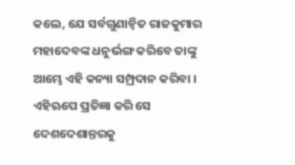କଲେ, ଯେ ସର୍ବଗୁଣାନ୍ୱିତ ରାଜକୁମାର ମହାଦେବଙ୍କ ଧନୁର୍ଭଙ୍ଗ କରିବେ ତାଙ୍କୁ ଆମ୍ଭେ ଏହି କନ୍ୟା ସମ୍ପ୍ରଦାନ କରିବା । ଏହିଋପେ ପ୍ରତିଜ୍ଞା କରି ସେ ଦେଶଦେଶାନ୍ତରକୁ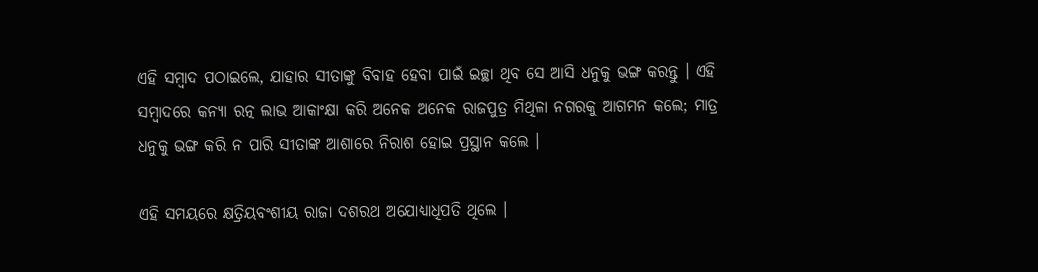ଏହି ସମ୍ବାଦ ପଠାଇଲେ, ଯାହାର ସୀତାଙ୍କୁ ବିବାହ ହେବା ପାଇଁ ଇଚ୍ଛା ଥିବ ସେ ଆସି ଧନୁକୁ ଭଙ୍ଗ କରନ୍ତୁ । ଏହି ସମ୍ବାଦରେ କନ୍ୟା ରତ୍ନ ଲାଭ ଆକାଂକ୍ଷା କରି ଅନେକ ଅନେକ ରାଜପୁତ୍ର ମିଥିଳା ନ‌ଗରକୁ ଆଗମନ କଲେ; ମାତ୍ର ଧନୁକୁ ଭଙ୍ଗ କରି ନ ପାରି ସୀତାଙ୍କ ଆଶାରେ ନିରାଶ ହୋଇ ପ୍ରସ୍ଥାନ କଲେ ।

ଏହି ସମୟରେ କ୍ଷତ୍ରିୟବଂଶୀୟ ରାଜା ଦଶରଥ ଅଯୋଧ୍ୟାଧିପତି ଥିଲେ ।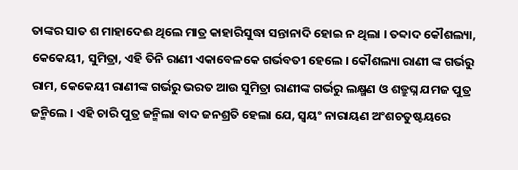ତାଙ୍କର ସାତ ଶ ମାହାଦେଈ ଥିଲେ ମାତ୍ର କାହାରିସୁଦ୍ଧା ସନ୍ତାନାଦି ହୋଇ ନ ଥିଲା । ତବ୍ଦାଦ କୌଶଲ୍ୟା, କେକେୟୀ, ସୁମିତ୍ରା, ଏହି ତିନି ରାଣୀ ଏକାବେଳକେ ଗର୍ଭବତୀ ହେଲେ । କୌଶଲ୍ୟା ରାଣୀ ଙ୍କ ଗର୍ଭରୁ ରାମ, କେକେୟୀ ରାଣୀଙ୍କ ଗର୍ଭରୁ ଭରତ ଆଉ ସୁମିତ୍ରା ରାଣୀଙ୍କ ଗର୍ଭରୁ ଲକ୍ଷ୍ମଣ ଓ ଶତ୍ରୁଘ୍ନ ଯମଜ ପୁତ୍ର ଜନ୍ମିଲେ । ଏହି ଚାରି ପୁତ୍ର ଜନ୍ମିଲା ବାଦ ଜନଶ୍ରତି ହେଲା ଯେ, ସ୍ୱୟଂ ନାରାୟଣ ଅଂଶଚତୁଷ୍ଟୟରେ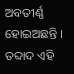ଅବତୀର୍ଣ୍ଣ ହୋଇଅଛନ୍ତି । ତବ୍ଦାଦ ଏହି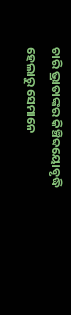ଚାରି ଭ୍ରାତାଙ୍କର କିଞ୍ଚିବ୍ଦୟୋବୃଦ୍ଧି ହେଲାରୁ ସେମାନେ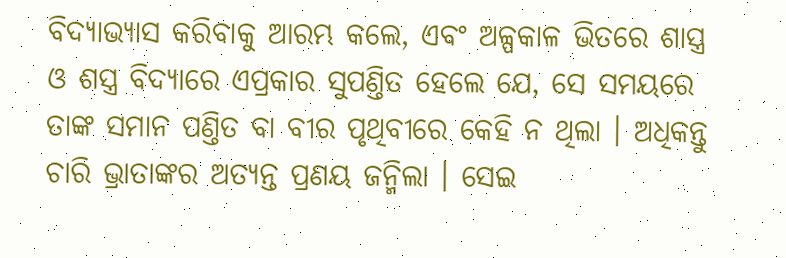ବିଦ୍ୟାଭ୍ୟାସ କରିବାକୁ ଆରମ୍ଭ କଲେ, ଏବଂ ଅଳ୍ପକାଳ ଭିତରେ ଶାସ୍ତ୍ର ଓ ଶସ୍ତ୍ର ବିଦ୍ୟାରେ ଏପ୍ରକାର ସୁପଣ୍ତିତ ହେଲେ ଯେ, ସେ ସମୟରେ ତାଙ୍କ ସମାନ ପଣ୍ତିତ ବା ବୀର ପୃଥିବୀରେ କେହି ନ ଥିଲା । ଅଧିକନ୍ତୁ ଚାରି ଭ୍ରାତାଙ୍କର ଅତ୍ୟନ୍ତ ପ୍ରଣୟ ଜନ୍ମିଲା । ସେଇ